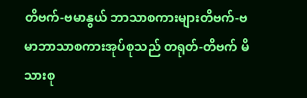တိဗက်-ဗမာနွယ် ဘာသာစကားများတိဗက်-ဗမာဘာသာစကားအုပ်စုသည် တရုတ်-တိဗက် မိသားစု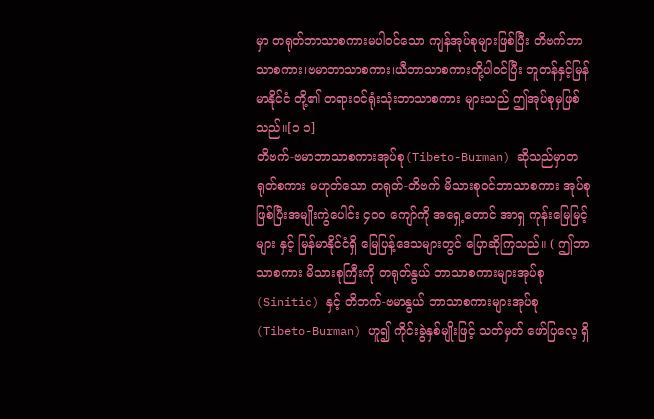မှာ တရုတ်ဘာသာစကားမပါဝင်သော ကျန်အုပ်စုများဖြစ်ပြီး တိဗက်ဘာသာစကား၊ဗမာဘာသာစကား၊ယီဘာသာစကားတို့ပါဝင်ပြီး ဘူတန်နှင့်မြန်မာနိုင်ငံ တို့၏ တရားဝင်ရုံးသုံးဘာသာစကား များသည် ဤအုပ်စုမှဖြစ်သည်။[၁ ၁]
တိဗက်-ဗမာဘာသာစကားအုပ်စု(Tibeto-Burman) ဆိုသည်မှာတရုတ်စကား မဟုတ်သော တရုတ်-တိဗက် မိသားစုဝင်ဘာသာစကား အုပ်စု ဖြစ်ပြီးအမျိုးကွဲပေါင်း ၄၀၀ ကျော်ကို အရှေ့တောင် အာရှ ကုန်းမြေမြင့်များ နှင့် မြန်မာနိုင်ငံရှိ မြေပြန့်ဒေသများတွင် ပြောဆိုကြသည်။ ( ဤဘာသာစကား မိသားစုကြီးကို တရုတ်နွယ် ဘာသာစကားများအုပ်စု(Sinitic) နှင့် တိဘက်-ဗမာနွယ် ဘာသာစကားများအုပ်စု(Tibeto-Burman) ဟူ၍ ကိုင်းခွဲနှစ်မျိုးဖြင့် သတ်မှတ် ဖော်ပြလေ့ ရှိ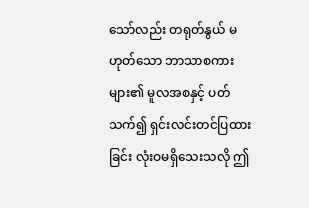သော်လည်း တရုတ်နွယ် မဟုတ်သော ဘာသာစကားများ၏ မူလအစနှင့် ပတ်သက်၍ ရှင်းလင်းတင်ပြထားခြင်း လုံးဝမရှိသေးသလို ဤ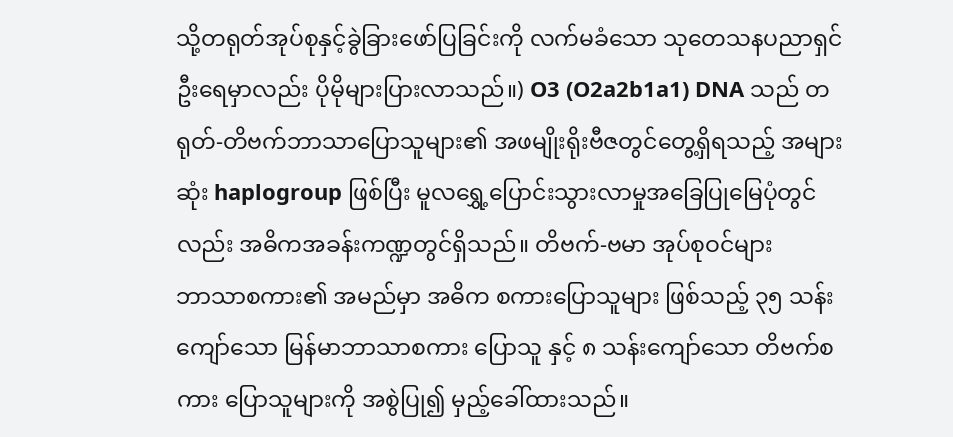သို့တရုတ်အုပ်စုနှင့်ခွဲခြားဖော်ပြခြင်းကို လက်မခံသော သုတေသနပညာရှင် ဦးရေမှာလည်း ပိုမိုများပြားလာသည်။) O3 (O2a2b1a1) DNA သည် တရုတ်-တိဗက်ဘာသာပြောသူများ၏ အဖမျိုးရိုးဗီဇတွင်တွေ့ရှိရသည့် အများဆုံး haplogroup ဖြစ်ပြီး မူလရွှေ့ပြောင်းသွားလာမှုအခြေပြုမြေပုံတွင်လည်း အဓိကအခန်းကဏ္ဍတွင်ရှိသည်။ တိဗက်-ဗမာ အုပ်စုဝင်များ
ဘာသာစကား၏ အမည်မှာ အဓိက စကားပြောသူများ ဖြစ်သည့် ၃၅ သန်းကျော်သော မြန်မာဘာသာစကား ပြောသူ နှင့် ၈ သန်းကျော်သော တိဗက်စကား ပြောသူများကို အစွဲပြု၍ မှည့်ခေါ်ထားသည်။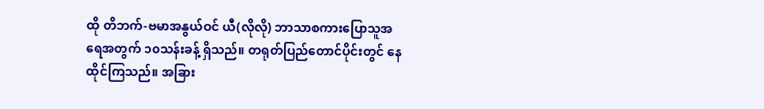ထို တိဘက်-ဗမာအနွယ်ဝင် ယီ(လိုလို) ဘာသာစကားပြောသူအရေအတွက် ၁၀သန်းခန့် ရှိသည်။ တရုတ်ပြည်တောင်ပိုင်းတွင် နေထိုင်ကြသည်။ အခြား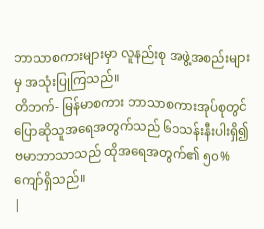ဘာသာစကားများမှာ လူနည်းစု အဖွဲ့အစည်းများမှ အသုံးပြုကြသည်။
တိဘက်- မြန်မာစကား ဘာသာစကားအုပ်စုတွင် ပြောဆိုသူအရေအတွက်သည် ၆၁သန်းနီးပါးရှိ၍ ဗမာဘာသာသည် ထိုအရေအတွက်၏ ၅၀%ကျော်ရှိသည်။
|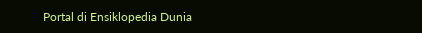Portal di Ensiklopedia Dunia